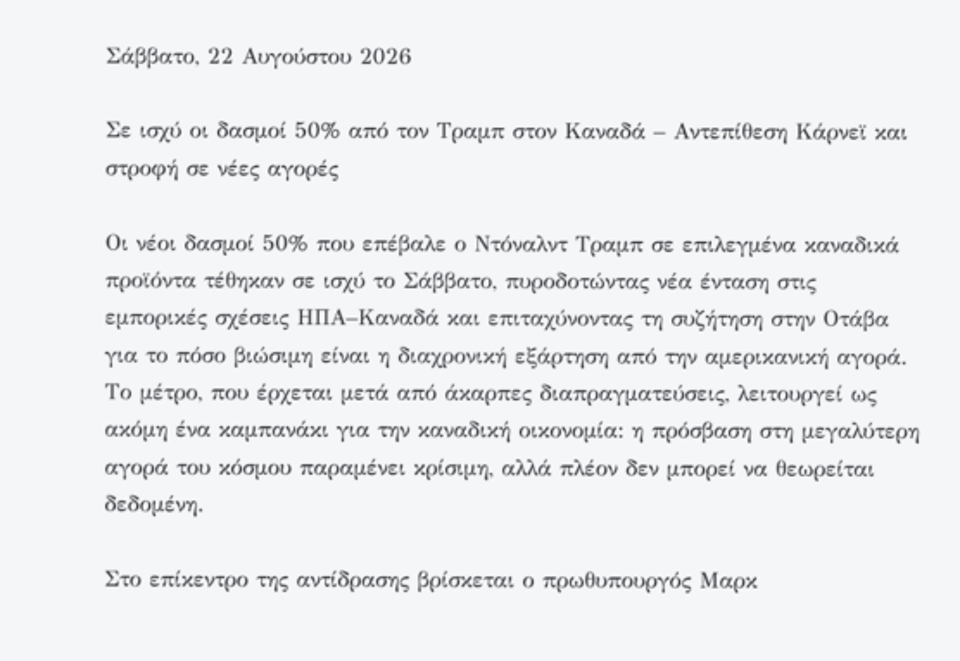Σάββατο, 22 Αυγούστου 2026

Σε ισχύ οι δασμοί 50% από τον Τραμπ στον Καναδά – Αντεπίθεση Κάρνεϊ και στροφή σε νέες αγορές

Οι νέοι δασμοί 50% που επέβαλε ο Ντόναλντ Τραμπ σε επιλεγμένα καναδικά προϊόντα τέθηκαν σε ισχύ το Σάββατο, πυροδοτώντας νέα ένταση στις εμπορικές σχέσεις ΗΠΑ–Καναδά και επιταχύνοντας τη συζήτηση στην Οτάβα για το πόσο βιώσιμη είναι η διαχρονική εξάρτηση από την αμερικανική αγορά. Το μέτρο, που έρχεται μετά από άκαρπες διαπραγματεύσεις, λειτουργεί ως ακόμη ένα καμπανάκι για την καναδική οικονομία: η πρόσβαση στη μεγαλύτερη αγορά του κόσμου παραμένει κρίσιμη, αλλά πλέον δεν μπορεί να θεωρείται δεδομένη.

Στο επίκεντρο της αντίδρασης βρίσκεται ο πρωθυπουργός Μαρκ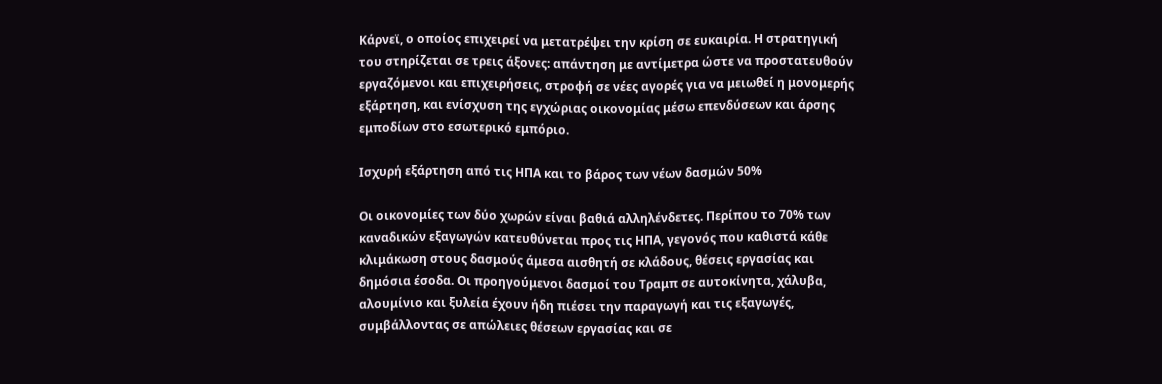Κάρνεϊ, ο οποίος επιχειρεί να μετατρέψει την κρίση σε ευκαιρία. Η στρατηγική του στηρίζεται σε τρεις άξονες: απάντηση με αντίμετρα ώστε να προστατευθούν εργαζόμενοι και επιχειρήσεις, στροφή σε νέες αγορές για να μειωθεί η μονομερής εξάρτηση, και ενίσχυση της εγχώριας οικονομίας μέσω επενδύσεων και άρσης εμποδίων στο εσωτερικό εμπόριο.

Ισχυρή εξάρτηση από τις ΗΠΑ και το βάρος των νέων δασμών 50%

Οι οικονομίες των δύο χωρών είναι βαθιά αλληλένδετες. Περίπου το 70% των καναδικών εξαγωγών κατευθύνεται προς τις ΗΠΑ, γεγονός που καθιστά κάθε κλιμάκωση στους δασμούς άμεσα αισθητή σε κλάδους, θέσεις εργασίας και δημόσια έσοδα. Οι προηγούμενοι δασμοί του Τραμπ σε αυτοκίνητα, χάλυβα, αλουμίνιο και ξυλεία έχουν ήδη πιέσει την παραγωγή και τις εξαγωγές, συμβάλλοντας σε απώλειες θέσεων εργασίας και σε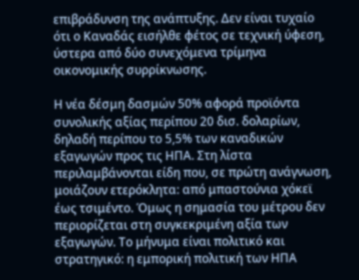επιβράδυνση της ανάπτυξης. Δεν είναι τυχαίο ότι ο Καναδάς εισήλθε φέτος σε τεχνική ύφεση, ύστερα από δύο συνεχόμενα τρίμηνα οικονομικής συρρίκνωσης.

Η νέα δέσμη δασμών 50% αφορά προϊόντα συνολικής αξίας περίπου 20 δισ. δολαρίων, δηλαδή περίπου το 5,5% των καναδικών εξαγωγών προς τις ΗΠΑ. Στη λίστα περιλαμβάνονται είδη που, σε πρώτη ανάγνωση, μοιάζουν ετερόκλητα: από μπαστούνια χόκεϊ έως τσιμέντο. Όμως η σημασία του μέτρου δεν περιορίζεται στη συγκεκριμένη αξία των εξαγωγών. Το μήνυμα είναι πολιτικό και στρατηγικό: η εμπορική πολιτική των ΗΠΑ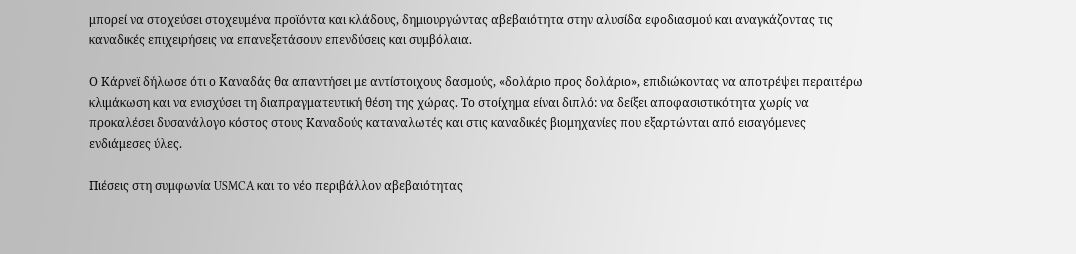μπορεί να στοχεύσει στοχευμένα προϊόντα και κλάδους, δημιουργώντας αβεβαιότητα στην αλυσίδα εφοδιασμού και αναγκάζοντας τις καναδικές επιχειρήσεις να επανεξετάσουν επενδύσεις και συμβόλαια.

Ο Κάρνεϊ δήλωσε ότι ο Καναδάς θα απαντήσει με αντίστοιχους δασμούς, «δολάριο προς δολάριο», επιδιώκοντας να αποτρέψει περαιτέρω κλιμάκωση και να ενισχύσει τη διαπραγματευτική θέση της χώρας. Το στοίχημα είναι διπλό: να δείξει αποφασιστικότητα χωρίς να προκαλέσει δυσανάλογο κόστος στους Καναδούς καταναλωτές και στις καναδικές βιομηχανίες που εξαρτώνται από εισαγόμενες ενδιάμεσες ύλες.

Πιέσεις στη συμφωνία USMCA και το νέο περιβάλλον αβεβαιότητας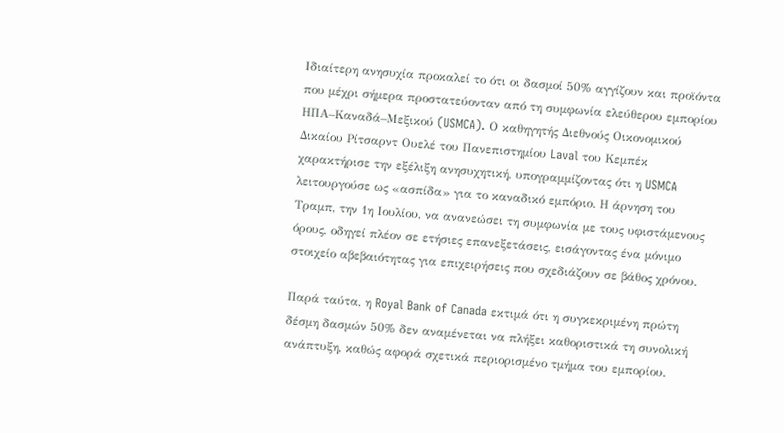Ιδιαίτερη ανησυχία προκαλεί το ότι οι δασμοί 50% αγγίζουν και προϊόντα που μέχρι σήμερα προστατεύονταν από τη συμφωνία ελεύθερου εμπορίου ΗΠΑ–Καναδά–Μεξικού (USMCA). Ο καθηγητής Διεθνούς Οικονομικού Δικαίου Ρίτσαρντ Ουελέ του Πανεπιστημίου Laval του Κεμπέκ χαρακτήρισε την εξέλιξη ανησυχητική, υπογραμμίζοντας ότι η USMCA λειτουργούσε ως «ασπίδα» για το καναδικό εμπόριο. Η άρνηση του Τραμπ, την 1η Ιουλίου, να ανανεώσει τη συμφωνία με τους υφιστάμενους όρους, οδηγεί πλέον σε ετήσιες επανεξετάσεις, εισάγοντας ένα μόνιμο στοιχείο αβεβαιότητας για επιχειρήσεις που σχεδιάζουν σε βάθος χρόνου.

Παρά ταύτα, η Royal Bank of Canada εκτιμά ότι η συγκεκριμένη πρώτη δέσμη δασμών 50% δεν αναμένεται να πλήξει καθοριστικά τη συνολική ανάπτυξη, καθώς αφορά σχετικά περιορισμένο τμήμα του εμπορίου.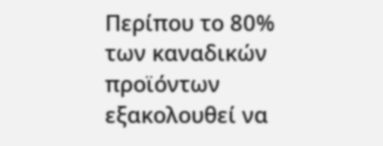Περίπου το 80% των καναδικών προϊόντων εξακολουθεί να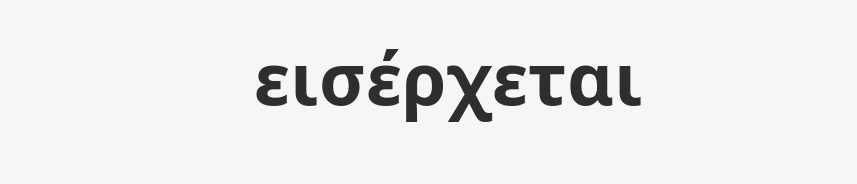εισέρχεται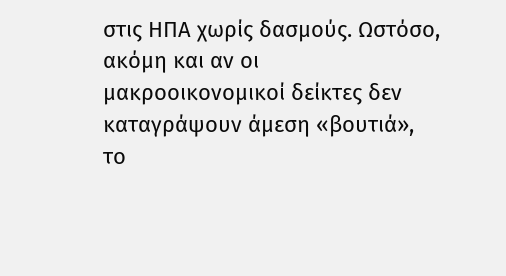στις ΗΠΑ χωρίς δασμούς. Ωστόσο, ακόμη και αν οι μακροοικονομικοί δείκτες δεν καταγράψουν άμεση «βουτιά», το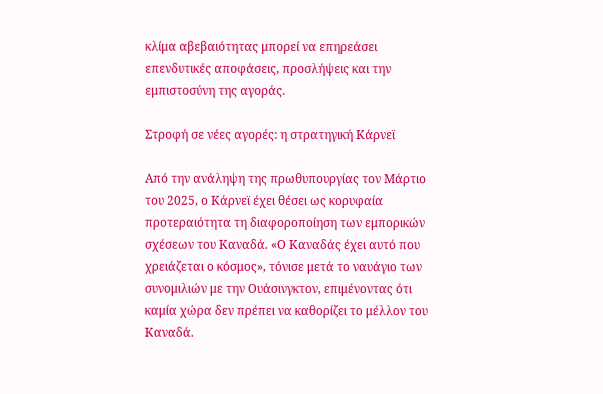κλίμα αβεβαιότητας μπορεί να επηρεάσει επενδυτικές αποφάσεις, προσλήψεις και την εμπιστοσύνη της αγοράς.

Στροφή σε νέες αγορές: η στρατηγική Κάρνεϊ

Από την ανάληψη της πρωθυπουργίας τον Μάρτιο του 2025, ο Κάρνεϊ έχει θέσει ως κορυφαία προτεραιότητα τη διαφοροποίηση των εμπορικών σχέσεων του Καναδά. «Ο Καναδάς έχει αυτό που χρειάζεται ο κόσμος», τόνισε μετά το ναυάγιο των συνομιλιών με την Ουάσινγκτον, επιμένοντας ότι καμία χώρα δεν πρέπει να καθορίζει το μέλλον του Καναδά.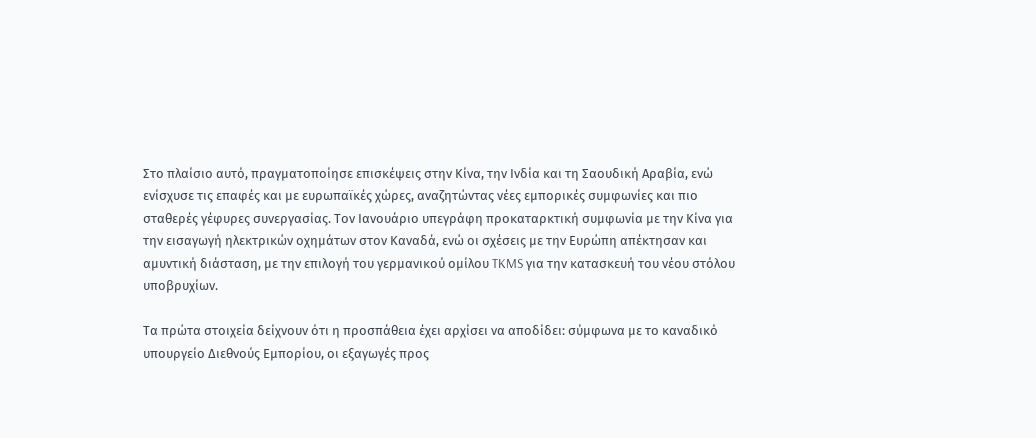Στο πλαίσιο αυτό, πραγματοποίησε επισκέψεις στην Κίνα, την Ινδία και τη Σαουδική Αραβία, ενώ ενίσχυσε τις επαφές και με ευρωπαϊκές χώρες, αναζητώντας νέες εμπορικές συμφωνίες και πιο σταθερές γέφυρες συνεργασίας. Τον Ιανουάριο υπεγράφη προκαταρκτική συμφωνία με την Κίνα για την εισαγωγή ηλεκτρικών οχημάτων στον Καναδά, ενώ οι σχέσεις με την Ευρώπη απέκτησαν και αμυντική διάσταση, με την επιλογή του γερμανικού ομίλου TKMS για την κατασκευή του νέου στόλου υποβρυχίων.

Τα πρώτα στοιχεία δείχνουν ότι η προσπάθεια έχει αρχίσει να αποδίδει: σύμφωνα με το καναδικό υπουργείο Διεθνούς Εμπορίου, οι εξαγωγές προς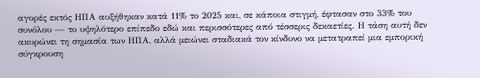αγορές εκτός ΗΠΑ αυξήθηκαν κατά 11% το 2025 και, σε κάποια στιγμή, έφτασαν στο 33% του συνόλου — το υψηλότερο επίπεδο εδώ και περισσότερες από τέσσερις δεκαετίες. Η τάση αυτή δεν ακυρώνει τη σημασία των ΗΠΑ, αλλά μειώνει σταδιακά τον κίνδυνο να μετατραπεί μια εμπορική σύγκρουση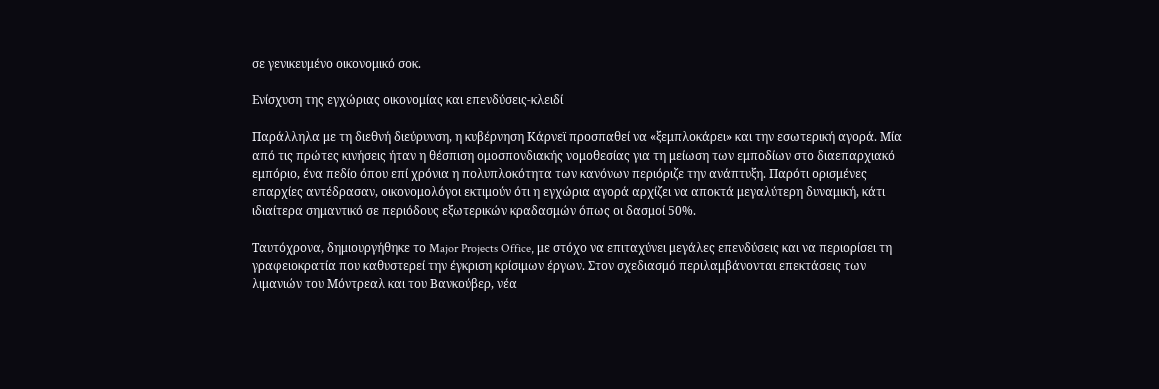σε γενικευμένο οικονομικό σοκ.

Ενίσχυση της εγχώριας οικονομίας και επενδύσεις-κλειδί

Παράλληλα με τη διεθνή διεύρυνση, η κυβέρνηση Κάρνεϊ προσπαθεί να «ξεμπλοκάρει» και την εσωτερική αγορά. Μία από τις πρώτες κινήσεις ήταν η θέσπιση ομοσπονδιακής νομοθεσίας για τη μείωση των εμποδίων στο διαεπαρχιακό εμπόριο, ένα πεδίο όπου επί χρόνια η πολυπλοκότητα των κανόνων περιόριζε την ανάπτυξη. Παρότι ορισμένες επαρχίες αντέδρασαν, οικονομολόγοι εκτιμούν ότι η εγχώρια αγορά αρχίζει να αποκτά μεγαλύτερη δυναμική, κάτι ιδιαίτερα σημαντικό σε περιόδους εξωτερικών κραδασμών όπως οι δασμοί 50%.

Ταυτόχρονα, δημιουργήθηκε το Major Projects Office, με στόχο να επιταχύνει μεγάλες επενδύσεις και να περιορίσει τη γραφειοκρατία που καθυστερεί την έγκριση κρίσιμων έργων. Στον σχεδιασμό περιλαμβάνονται επεκτάσεις των λιμανιών του Μόντρεαλ και του Βανκούβερ, νέα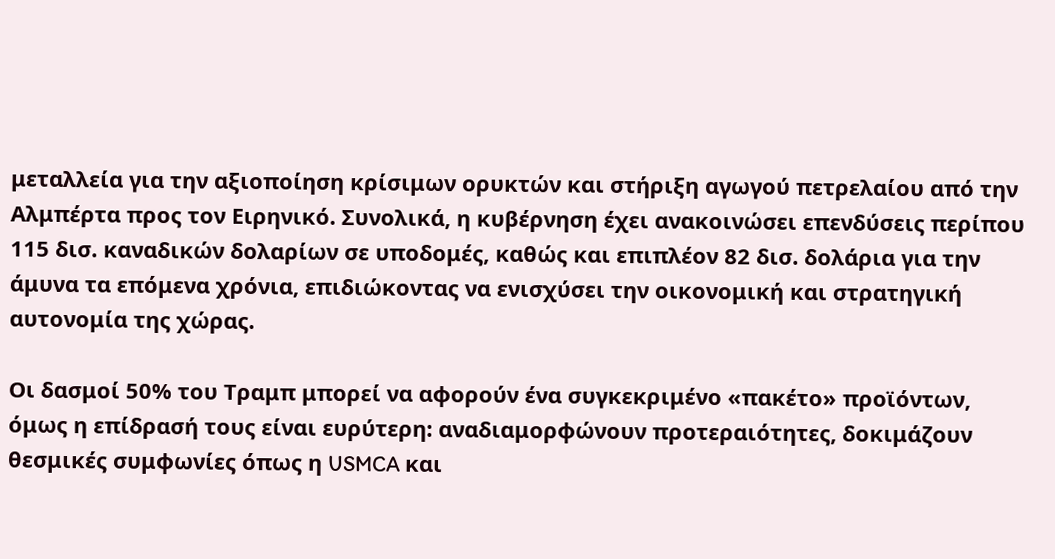μεταλλεία για την αξιοποίηση κρίσιμων ορυκτών και στήριξη αγωγού πετρελαίου από την Αλμπέρτα προς τον Ειρηνικό. Συνολικά, η κυβέρνηση έχει ανακοινώσει επενδύσεις περίπου 115 δισ. καναδικών δολαρίων σε υποδομές, καθώς και επιπλέον 82 δισ. δολάρια για την άμυνα τα επόμενα χρόνια, επιδιώκοντας να ενισχύσει την οικονομική και στρατηγική αυτονομία της χώρας.

Οι δασμοί 50% του Τραμπ μπορεί να αφορούν ένα συγκεκριμένο «πακέτο» προϊόντων, όμως η επίδρασή τους είναι ευρύτερη: αναδιαμορφώνουν προτεραιότητες, δοκιμάζουν θεσμικές συμφωνίες όπως η USMCA και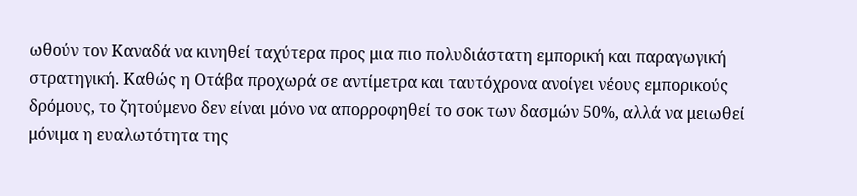ωθούν τον Καναδά να κινηθεί ταχύτερα προς μια πιο πολυδιάστατη εμπορική και παραγωγική στρατηγική. Καθώς η Οτάβα προχωρά σε αντίμετρα και ταυτόχρονα ανοίγει νέους εμπορικούς δρόμους, το ζητούμενο δεν είναι μόνο να απορροφηθεί το σοκ των δασμών 50%, αλλά να μειωθεί μόνιμα η ευαλωτότητα της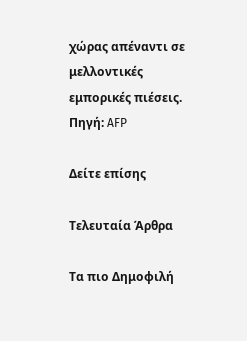χώρας απέναντι σε μελλοντικές εμπορικές πιέσεις. Πηγή: AFP

Δείτε επίσης

Τελευταία Άρθρα

Τα πιο Δημοφιλή